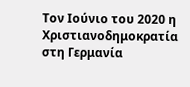Τον Ιούνιο του 2020 η Χριστιανοδημοκρατία στη Γερμανία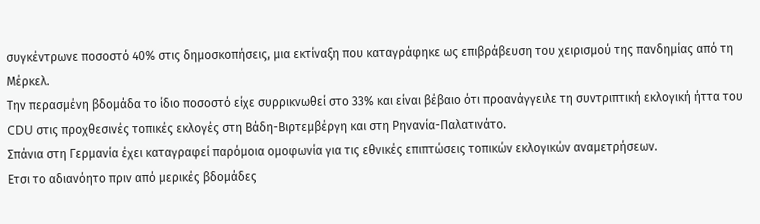συγκέντρωνε ποσοστό 40% στις δημοσκοπήσεις, μια εκτίναξη που καταγράφηκε ως επιβράβευση του χειρισμού της πανδημίας από τη Μέρκελ.
Την περασμένη βδομάδα το ίδιο ποσοστό είχε συρρικνωθεί στο 33% και είναι βέβαιο ότι προανάγγειλε τη συντριπτική εκλογική ήττα του CDU στις προχθεσινές τοπικές εκλογές στη Βάδη-Βιρτεμβέργη και στη Ρηνανία-Παλατινάτο.
Σπάνια στη Γερμανία έχει καταγραφεί παρόμοια ομοφωνία για τις εθνικές επιπτώσεις τοπικών εκλογικών αναμετρήσεων.
Ετσι το αδιανόητο πριν από μερικές βδομάδες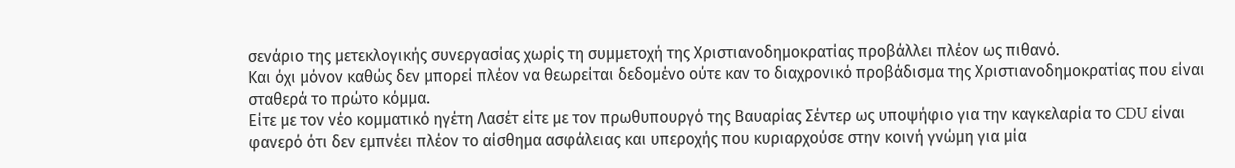σενάριο της μετεκλογικής συνεργασίας χωρίς τη συμμετοχή της Χριστιανοδημοκρατίας προβάλλει πλέον ως πιθανό.
Και όχι μόνον καθώς δεν μπορεί πλέον να θεωρείται δεδομένο ούτε καν το διαχρονικό προβάδισμα της Χριστιανοδημοκρατίας που είναι σταθερά το πρώτο κόμμα.
Είτε με τον νέο κομματικό ηγέτη Λασέτ είτε με τον πρωθυπουργό της Βαυαρίας Σέντερ ως υποψήφιο για την καγκελαρία το CDU είναι φανερό ότι δεν εμπνέει πλέον το αίσθημα ασφάλειας και υπεροχής που κυριαρχούσε στην κοινή γνώμη για μία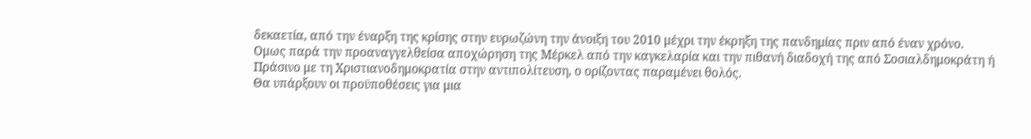δεκαετία, από την έναρξη της κρίσης στην ευρωζώνη την άνοιξη του 2010 μέχρι την έκρηξη της πανδημίας πριν από έναν χρόνο.
Ομως παρά την προαναγγελθείσα αποχώρηση της Μέρκελ από την καγκελαρία και την πιθανή διαδοχή της από Σοσιαλδημοκράτη ή Πράσινο με τη Χριστιανοδημοκρατία στην αντιπολίτευση, ο ορίζοντας παραμένει θολός.
Θα υπάρξουν οι προϋποθέσεις για μια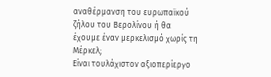αναθέρμανση του ευρωπαϊκού ζήλου του Βερολίνου ή θα έχουμε έναν μερκελισμό χωρίς τη Μέρκελ;
Είναι τουλάχιστον αξιοπερίεργο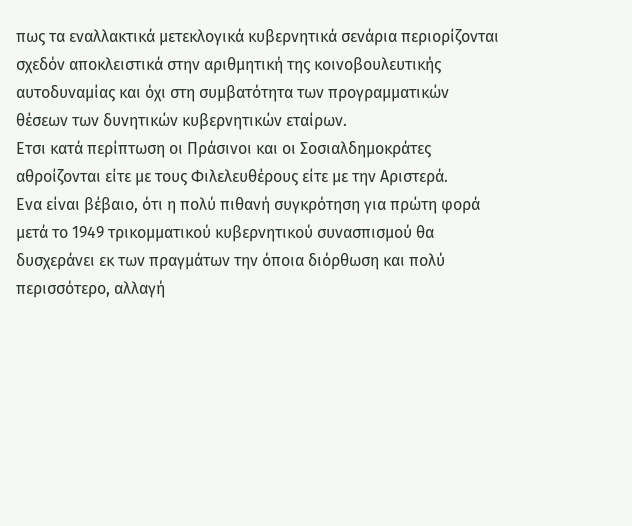πως τα εναλλακτικά μετεκλογικά κυβερνητικά σενάρια περιορίζονται σχεδόν αποκλειστικά στην αριθμητική της κοινοβουλευτικής αυτοδυναμίας και όχι στη συμβατότητα των προγραμματικών θέσεων των δυνητικών κυβερνητικών εταίρων.
Ετσι κατά περίπτωση οι Πράσινοι και οι Σοσιαλδημοκράτες αθροίζονται είτε με τους Φιλελευθέρους είτε με την Αριστερά.
Ενα είναι βέβαιο, ότι η πολύ πιθανή συγκρότηση για πρώτη φορά μετά το 1949 τρικομματικού κυβερνητικού συνασπισμού θα δυσχεράνει εκ των πραγμάτων την όποια διόρθωση και πολύ περισσότερο, αλλαγή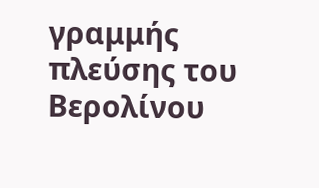γραμμής πλεύσης του Βερολίνου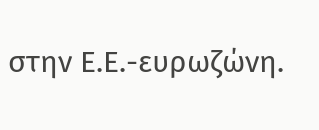στην Ε.Ε.-ευρωζώνη.